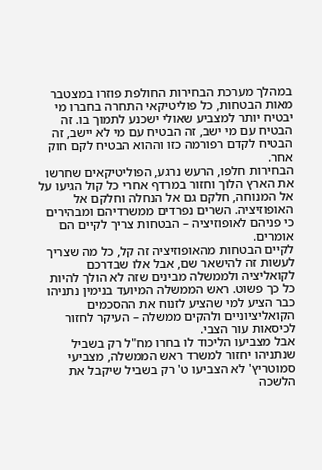במהלך מערכת הבחירות החולפת פוזרו במצטבר מאות הבטחות, כל פוליטיקאי התחרה בחברו מי יבטיח יותר למצביע שאולי ישכנע לתמוך בו. זה הבטיח עם מי ישב, זה הבטיח עם מי לא יישב, זה הבטיח לקדם רפורמה כזו וההוא הבטיח לקם חוק אחר.
הבחירות חלפו, הרעש נרגע, הפוליטיקאים שחרשו את הארץ הלוך וחזור במרדף אחרי כל קול הגיעו על אל המנוחה, חלקם גם אל הנחלה וחלקם אל האופוזיציה. השרים נפרדים ממשרדיהם ומבהירים כי פניהם לאופוזיציה – הבטחות צריך לקיים הם אומרים.
לקיים הבטחות מהאופוזיציה זה קל, כל מה שצריך לעשות זה להישאר שם, אבל אלו שבדרכם לקואליציה ולממשלה מבינים שזה לא הולך להיות כל כך פשוט. ראש הממשלה המיועד בנימין נתניהו כבר הציע למי שהציע לזנוח את ההסכמים הקואליציוניים ולהקים ממשלה – העיקר לחזור לכיסאות עור הצבי.
אבל מצביעו הליכוד לו בחרו מח"ל רק בשביל שנתניהו יחזור למשרד ראש הממשלה, מצביעי סמוטריץ' לא הצביעו ט' רק בשביל שיקבל את הלשכה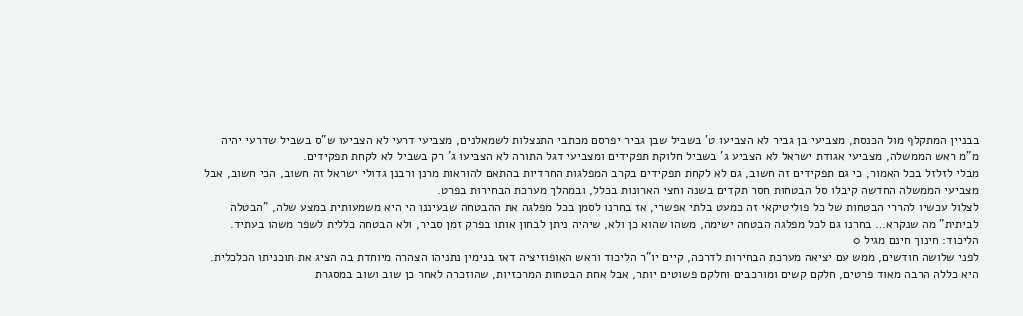בבניין המתקלף מול הכנסת, מצביעי בן גביר לא הצביעו ט' בשביל שבן גביר יפרסם מכתבי התנצלות לשמאלנים, מצביעי דרעי לא הצביעו ש"ס בשביל שדרעי יהיה מ"מ ראש הממשלה, מצביעי אגודת ישראל לא הצביע ג' בשביל חלוקת תפקידים ומצביעי דגל התורה לא הצביעו ג' רק בשביל לא לקחת תפקידים.
מבלי לזלזל בכל האמור, כי גם תפקידים זה חשוב, גם לא לקחת תפקידים בקרב המפלגות החרדיות בהתאם להוראות מרנן ורבנן גדולי ישראל זה חשוב, הכי חשוב, אבל מצביעי הממשלה החדשה קיבלו סל הבטחות חסר תקדים בשנה וחצי הארונות בכלל, ובמהלך מערכת הבחירות בפרט.
לצלול עכשיו להררי הבטחות של כל פוליטיקאי זה כמעט בלתי אפשרי, אז בחרנו לסמן בכל מפלגה את ההבטחה שבעיננו הי היא משמעותית במצע שלה, "הבטלה לביתית" מה שנקרא… בחרנו גם לכל מפלגה הבטחה ישימה, משהו שהוא כן ולא, שיהיה ניתן לבחון אותו בפרק זמן סביר, ולא הבטחה כללית לשפר משהו בעתיד.
הליכוד: חינוך חינם מגיל 0
לפני שלושה חודשים, ממש עם יציאה מערכת הבחירות לדרכה, קיים יו"ר הליכוד וראש האופוזיציה דאז בנימין נתניהו הצהרה מיוחדת בה הציג את תוכניתו הכלכלית. היא כללה הרבה מאוד פרטים, חלקם קשים ומורכבים וחלקם פשוטים יותר, אבל אחת הבטחות המרכזיות, שהוזכרה לאחר כן שוב ושוב במסגרת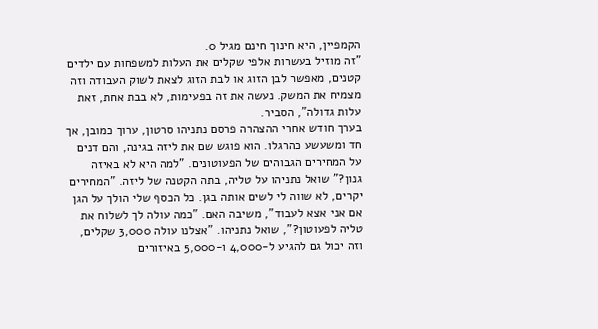הקמפיין, היא חינוך חינם מגיל 0.
"זה מוזיל בעשרות אלפי שקלים את העלות למשפחות עם ילדים קטנים, מאפשר לבן הזוג או לבת הזוג לצאת לשוק העבודה וזה מצמיח את המשק. נעשה את זה בפעימות, לא בבת אחת, זאת עלות גדולה", הסביר.
בערך חודש אחרי ההצהרה פרסם נתניהו סרטון, ערוך כמובן, אך חד ומשעשע כהרגלו. הוא פוגש שם את ליזה בגינה, והם דנים על המחירים הגבוהים של הפעוטונים. "למה היא לא באיזה גנון?" שואל נתניהו על טליה, בתה הקטנה של ליזה. "המחירים יקרים, לא שווה לי לשים אותה בגן. כל הכסף שלי הולך על הגן אם אני אצא לעבוד", משיבה האם. "כמה עולה לך לשלוח את טליה לפעוטון?", שואל נתניהו. "אצלנו עולה 3,000 שקלים, וזה יכול גם להגיע ל-4,000 ו-5,000 באיזורים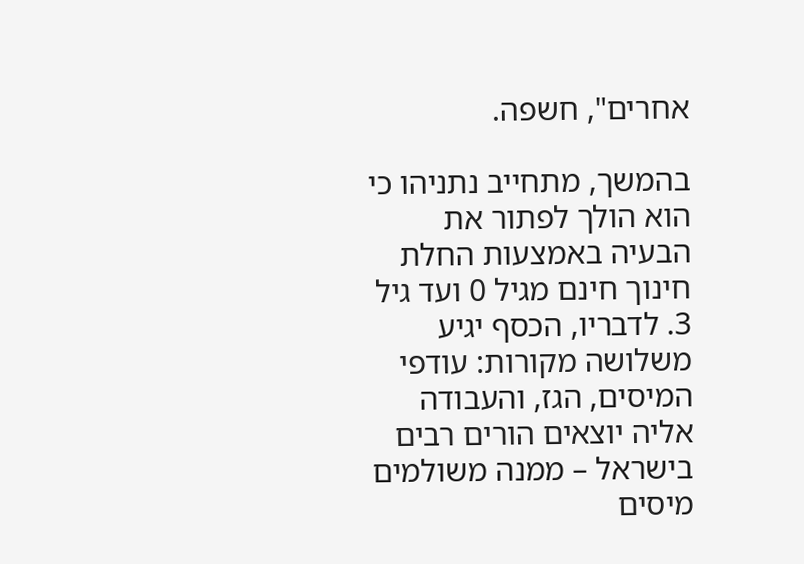אחרים", חשפה.

בהמשך, מתחייב נתניהו כי הוא הולך לפתור את הבעיה באמצעות החלת חינוך חינם מגיל 0 ועד גיל 3. לדבריו, הכסף יגיע משלושה מקורות: עודפי המיסים, הגז, והעבודה אליה יוצאים הורים רבים בישראל – ממנה משולמים מיסים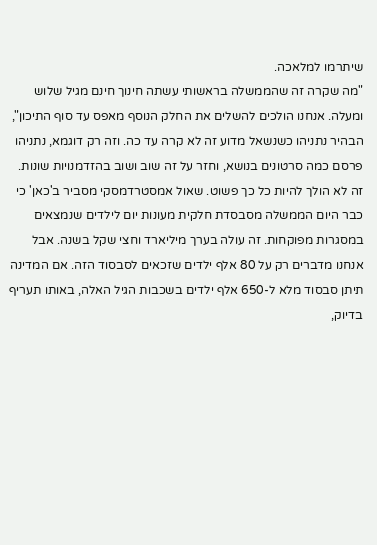שיתרמו למלאכה.
"מה שקרה זה שהממשלה בראשותי עשתה חינוך חינם מגיל שלוש ומעלה. אנחנו הולכים להשלים את החלק הנוסף מאפס עד סוף התיכון", הבהיר נתניהו כשנשאל מדוע זה לא קרה עד כה. וזה רק דוגמא, נתניהו פרסם כמה סרטונים בנושא, וחזר על זה שוב ושוב בהזדמנויות שונות.
זה לא הולך להיות כל כך פשוט. שאול אמסטרדמסקי מסביר ב'כאן' כי כבר היום הממשלה מסבסדת חלקית מעונות יום לילדים שנמצאים במסגרות מפוקחות. זה עולה בערך מיליארד וחצי שקל בשנה. אבל אנחנו מדברים רק על 80 אלף ילדים שזכאים לסבסוד הזה. אם המדינה תיתן סבסוד מלא ל-650 אלף ילדים בשכבות הגיל האלה, באותו תעריף בדיוק,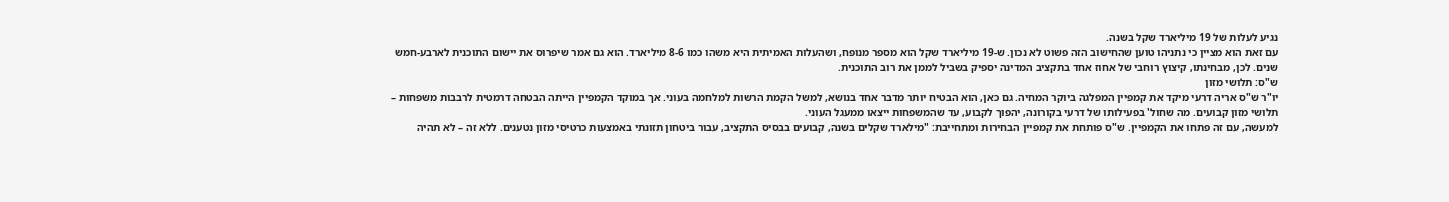נגיע לעלות של 19 מיליארד שקל בשנה.
עם זאת הוא מציין כי נתניהו טוען שהחישוב הזה פשוט לא נכון. ש-19 מיליארד שקל הוא מספר מנופח, ושהעלות האמיתית היא משהו כמו 8-6 מיליארד. הוא גם אמר שיפרוס את יישום התוכנית לארבע-חמש שנים. לכן, מבחינתו, קיצוץ רוחבי של אחוז אחד בתקציב המדינה יספיק בשביל לממן את רוב התוכנית.
ש"ס: תלושי מזון
יו"ר ש"ס אריה דרעי מיקד את קמפיין המפלגה ביוקר המחיה. גם כאן, הוא הבטיח יותר מדבר אחד בנושא, למשל הקמת הרשות למלחמה בעוני. אך במוקד הקמפיין הייתה הבטחה דרמטית לרבבות משפחות – תלושי מזון קבועים. מה שחול' בפעילותו של דרעי בקורונה, יהפוך לקבוע, עד שהמשפחות ייצאו ממעגל העוני.
למעשה, עם זה פתחו את הקמפיין. ש"ס פותחת את קמפיין הבחירות ומתחייבת: "מילארד שקלים בשנה, קבועים בבסיס התקציב, עבור ביטחון תזונתי באמצעות כרטיסי מזון נטענים. ללא זה – לא תהיה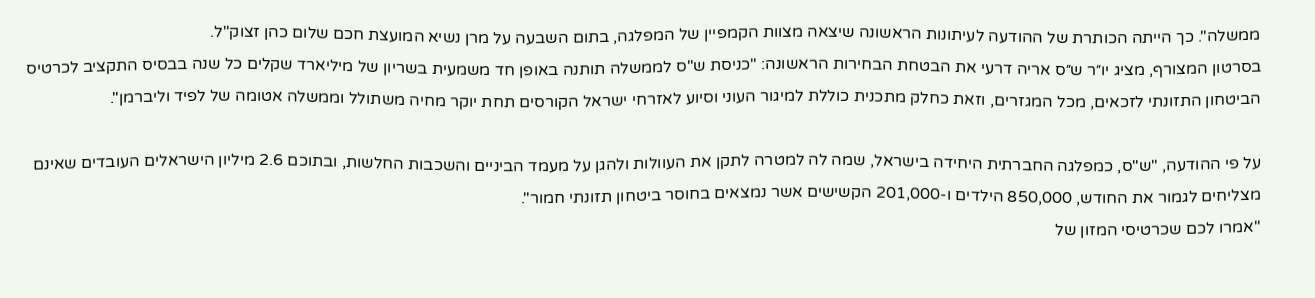ממשלה". כך הייתה הכותרת של ההודעה לעיתונות הראשונה שיצאה מצוות הקמפיין של המפלגה, בתום השבעה על מרן נשיא המועצת חכם שלום כהן זצוק"ל.
בסרטון המצורף, מציג יו״ר ש״ס אריה דרעי את הבטחת הבחירות הראשונה: "כניסת ש"ס לממשלה תותנה באופן חד משמעית בשריון של מיליארד שקלים כל שנה בבסיס התקציב לכרטיס הביטחון התזונתי לזכאים, מכל המגזרים, וזאת כחלק מתכנית כוללת למיגור העוני וסיוע לאזרחי ישראל הקורסים תחת יוקר מחיה משתולל וממשלה אטומה של לפיד וליברמן".

על פי ההודעה, "ש"ס, כמפלגה החברתית היחידה בישראל, שמה לה למטרה לתקן את העוולות ולהגן על מעמד הביניים והשכבות החלשות, ובתוכם 2.6 מיליון הישראלים העובדים שאינם מצליחים לגמור את החודש, 850,000 הילדים ו-201,000 הקשישים אשר נמצאים בחוסר ביטחון תזונתי חמור".
"אמרו לכם שכרטיסי המזון של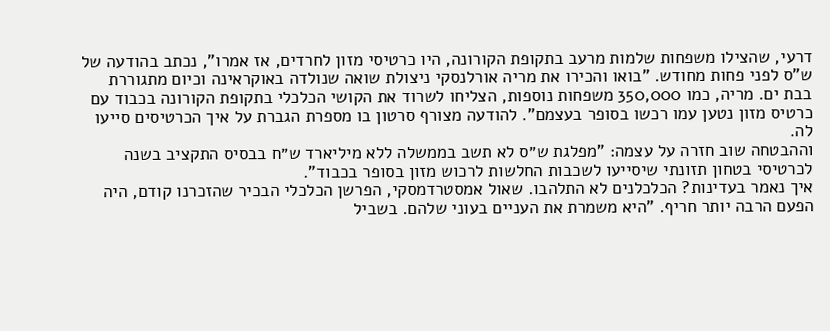דרעי, שהצילו משפחות שלמות מרעב בתקופת הקורונה, היו כרטיסי מזון לחרדים, אז אמרו", נכתב בהודעה של ש"ס לפני פחות מחודש. "בואו והכירו את מריה אורלנסקי ניצולת שואה שנולדה באוקראינה וכיום מתגוררת בבת ים. מריה, כמו 350,000 משפחות נוספות, הצליחו לשרוד את הקושי הכלכלי בתקופת הקורונה בכבוד עם כרטיס מזון נטען עמו רכשו בסופר בעצמם". להודעה מצורף סרטון בו מספרת הגברת על איך הכרטיסים סייעו לה.
וההבטחה שוב חזרה על עצמה: "מפלגת ש״ס לא תשב בממשלה ללא מיליארד ש״ח בבסיס התקציב בשנה לכרטיסי בטחון תזונתי שיסייעו לשכבות החלשות לרכוש מזון בסופר בכבוד".
איך נאמר בעדינות? הכלכלנים לא התלהבו. שאול אמסטרדמסקי, הפרשן הכלכלי הבכיר שהזכרנו קודם, היה הפעם הרבה יותר חריף. "היא משמרת את העניים בעוני שלהם. בשביל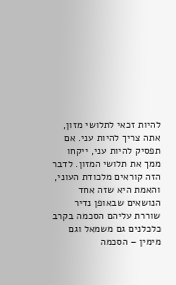להיות זכאי לתלושי מזון, אתה צריך להיות עני. אם תפסיק להיות עני, ייקחו ממך את תלושי המזון. לדבר הזה קוראים מלכודת העוני, והאמת היא שזה אחד הנושאים שבאופן נדיר שוררת עליהם הסכמה בקרב כלכלנים גם משמאל וגם מימין – הסכמה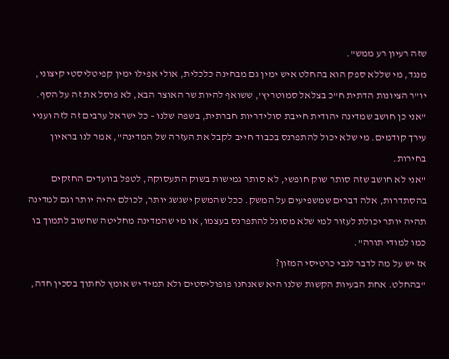שזה רעיון רע ממש".
מנגד, מי שללא ספק הוא בהחלט איש ימין גם מבחינה כלכלית, אולי אפילו ימין קפיטליסטי קיצוני, יו"ר הציונות הדתית ח"כ בצלאל סמוטריץ', ששואף להיות שר האוצר הבא, לא פוסל את זה על הסף. "אני כן חושב שמדינה יהודית חייבת סולידריות חברתית, בשפה שלנו – כל ישראל ערבים זה לזה ועניי עירך קודמים. מי שלא יכול להתפרנס בכבוד חייב לקבל את העזרה של המדינה", אמר לנו בראיון בחירות.
"אני לא חושב שזה סותר שוק חופשי, לא סותר גמישות בשוק התעסוקה, לטפל בוועדים החזקים בהסתדרות, אלה דברים שמשפיעים על המשק. ככל שהמשק ישגשג יותר, לכולם יהיה יותר וגם למדינה תהיה יותר יכולת לעזור למי שלא מסוגל להתפרנס בעצמו, או מי שהמדינה מחליטה שחשוב לתמוך בו כמו למודי תורה".
אז יש על מה לדבר לגבי כרטיסי המזון?
"בהחלט. אחת הבעיות הקשות שלנו היא שאנחנו פופוליסטים ולא תמיד יש אומץ לחתוך בסכין חדה,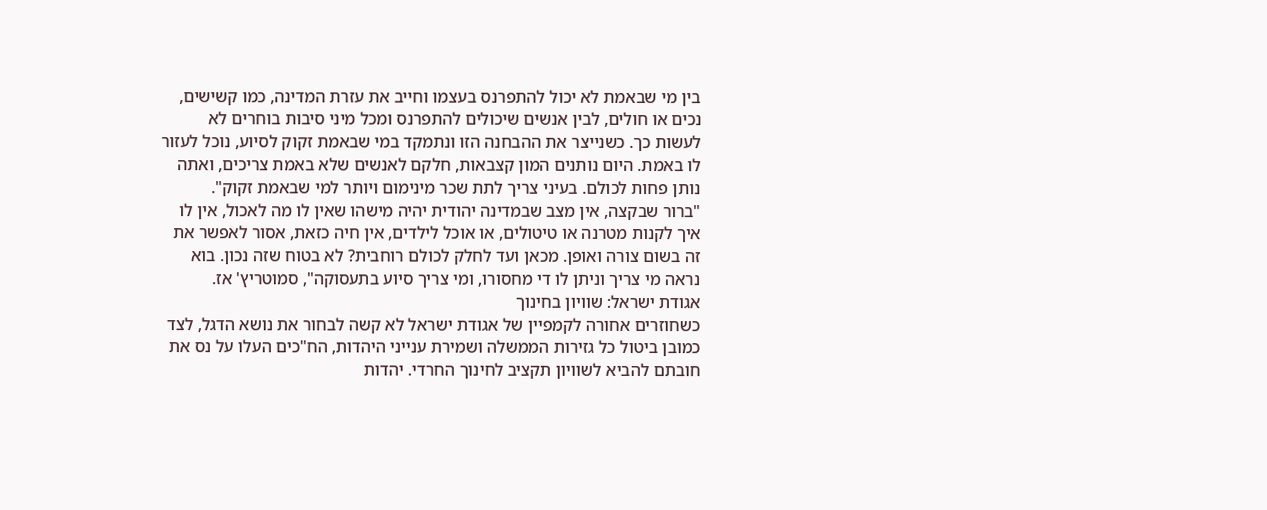בין מי שבאמת לא יכול להתפרנס בעצמו וחייב את עזרת המדינה, כמו קשישים, נכים או חולים, לבין אנשים שיכולים להתפרנס ומכל מיני סיבות בוחרים לא לעשות כך. כשנייצר את ההבחנה הזו ונתמקד במי שבאמת זקוק לסיוע, נוכל לעזור לו באמת. היום נותנים המון קצבאות, חלקם לאנשים שלא באמת צריכים, ואתה נותן פחות לכולם. בעיני צריך לתת שכר מינימום ויותר למי שבאמת זקוק".
"ברור שבקצה, אין מצב שבמדינה יהודית יהיה מישהו שאין לו מה לאכול, אין לו איך לקנות מטרנה או טיטולים, או אוכל לילדים, אין חיה כזאת, אסור לאפשר את זה בשום צורה ואופן. מכאן ועד לחלק לכולם רוחבית? לא בטוח שזה נכון. בוא נראה מי צריך וניתן לו די מחסורו, ומי צריך סיוע בתעסוקה", סמוטריץ' אז.
אגודת ישראל: שוויון בחינוך
כשחוזרים אחורה לקמפיין של אגודת ישראל לא קשה לבחור את נושא הדגל, לצד כמובן ביטול כל גזירות הממשלה ושמירת ענייני היהדות, הח"כים העלו על נס את חובתם להביא לשוויון תקציב לחינוך החרדי. יהדות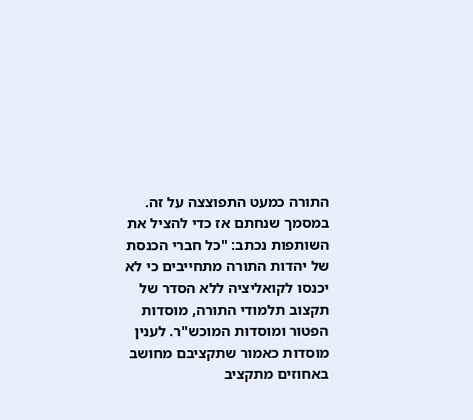התורה כמעט התפוצצה על זה.
במסמך שנחתם אז כדי להציל את השותפות נכתב: "כל חברי הכנסת של יהדות התורה מתחייבים כי לא יכנסו לקואליציה ללא הסדר של תקצוב תלמודי התורה, מוסדות הפטור ומוסדות המוכש"ר. לענין מוסדות כאמור שתקציבם מחושב באחוזים מתקציב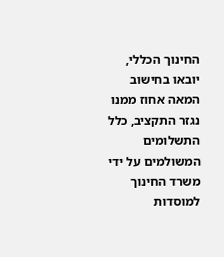החינוך הכללי, יובאו בחישוב המאה אחוז ממנו נגזר התקציב, כלל התשלומים המשולמים על ידי משרד החינוך למוסדות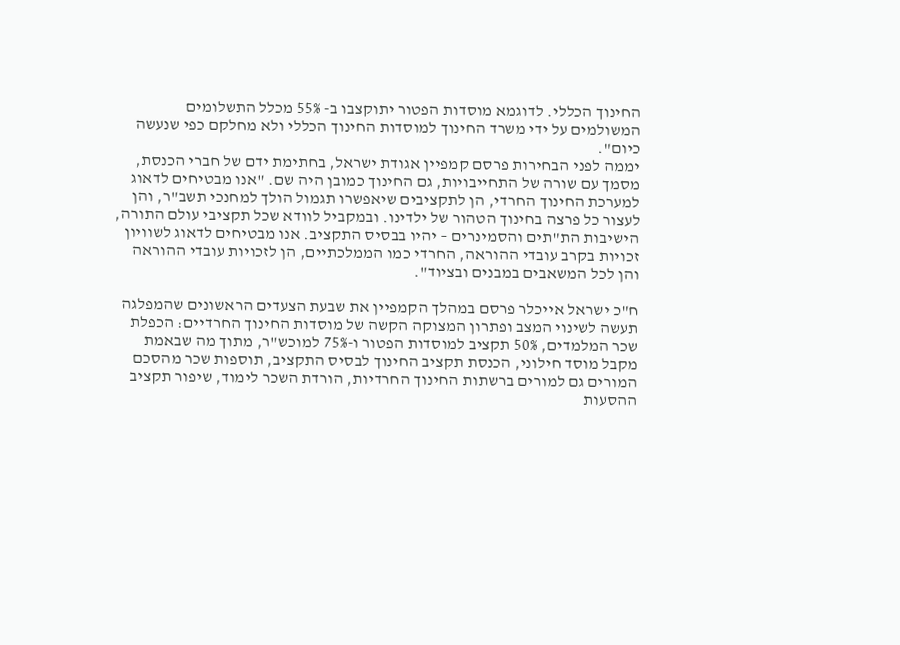החינוך הכללי. לדוגמא מוסדות הפטור יתוקצבו ב- 55% מכלל התשלומים המשולמים על ידי משרד החינוך למוסדות החינוך הכללי ולא מחלקם כפי שנעשה כיום".
יממה לפני הבחירות פרסם קמפיין אגודת ישראל, בחתימת ידם של חברי הכנסת, מסמך עם שורה של התחייבויות, גם החינוך כמובן היה שם. "אנו מבטיחים לדאוג למערכת החינוך החרדי, הן לתקציבים שיאפשרו תגמול הולך למחנכי תשב"ר, והן לעצור כל פרצה בחינוך הטהור של ילדינו. ובמקביל לוודא שכל תקציבי עולם התורה, הישיבות הת"תים והסמינרים – יהיו בבסיס התקציב. אנו מבטיחים לדאוג לשוויון זכויות בקרב עובדי ההוראה, החרדי כמו הממלכתיים, הן לזכויות עובדי ההוראה והן לכל המשאבים במבנים ובציוד".

ח"כ ישראל אייכלר פרסם במהלך הקמפיין את שבעת הצעדים הראשונים שהמפלגה תעשה לשינוי המצב ופתרון המצוקה הקשה של מוסדות החינוך החרדיים: הכפלת שכר המלמדים, 50% תקציב למוסדות הפטור ו-75% למוכש"ר, מתוך מה שבאמת מקבל מוסד חילוני, הכנסת תקציב החינוך לבסיס התקציב, תוספות שכר מהסכם המורים גם למורים ברשתות החינוך החרדיות, הורדת השכר לימוד, שיפור תקציב ההסעות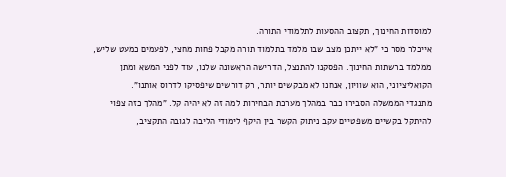למוסדות החינוך, תקצוב ההסעות לתלמודי התורה.
אייכלר מסר כי "לא ייתכן מצב שבו מלמד בתלמוד תורה מקבל פחות מחצי, לפעמים כמעט שליש, ממלמד ברשתות החינוך. הפסקנו להתנצל, הדרישה הראשונה שלנו, עוד לפני המשא ומתן הקואליציוני, הוא שוויון, אנחנו לא מבקשים יותר, רק דורשים שיפסיקו לדרוס אותנו".
מתנגדי הממשלה הסבירו כבר במהלך מערכת הבחירות למה זה לא יהיה קל. "מהלך כזה צפוי להיתקל בקשיים משפטיים עקב ניתוק הקשר בין היקף לימודי הליבה לגובה התקציב,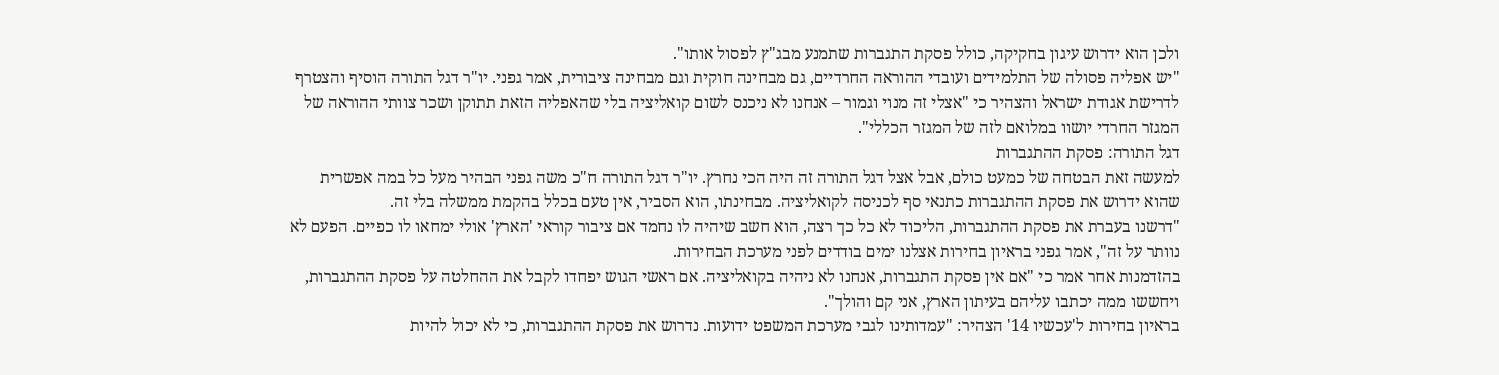ולכן הוא ידרוש עיגון בחקיקה, כולל פסקת התגברות שתמנע מבג"ץ לפסול אותו".
"יש אפליה פסולה של התלמידים ועובדי ההוראה החרדיים, גם מבחינה חוקית וגם מבחינה ציבורית, אמר גפני. יו"ר דגל התורה הוסיף והצטרף לדרישת אגודת ישראל והצהיר כי "אצלי זה מנוי וגמור – אנחנו לא ניכנס לשום קואליציה בלי שהאפליה הזאת תתוקן ושכר צוותי ההוראה של המגזר החרדי יושוו במלואם לזה של המגזר הכללי".
דגל התורה: פסקת ההתגברות
למעשה זאת הבטחה של כמעט כולם, אבל אצל דגל התורה זה היה הכי נחרץ. יו"ר דגל התורה ח"כ משה גפני הבהיר מעל כל במה אפשרית שהוא ידרוש את פסקת ההתגברות כתנאי סף לכניסה לקואליציה. מבחינתו, הוא הסביר, אין טעם בכלל בהקמת ממשלה בלי זה.
"דרשנו בעברת את פסקת ההתגברות, הליכוד לא כל כך רצה, הוא חשב שיהיה לו נחמד אם ציבור קוראי 'הארץ' אולי ימחאו לו כפיים. הפעם לא נוותר על זה", אמר גפני בראיון בחירות אצלנו ימים בודדים לפני מערכת הבחירות.
בהזדמנות אחר אמר כי "אם אין פסקת התגברות, אנחנו לא ניהיה בקואליציה. אם ראשי הגוש יפחדו לקבל את ההחלטה על פסקת ההתגברות, ויחששו ממה יכתבו עליהם בעיתון הארץ, אני קם והולך".
בראיון בחירות ל'עכשיו 14' הצהיר: "עמדותינו לגבי מערכת המשפט ידועות. נדרוש את פסקת ההתגברות, כי לא יכול להיות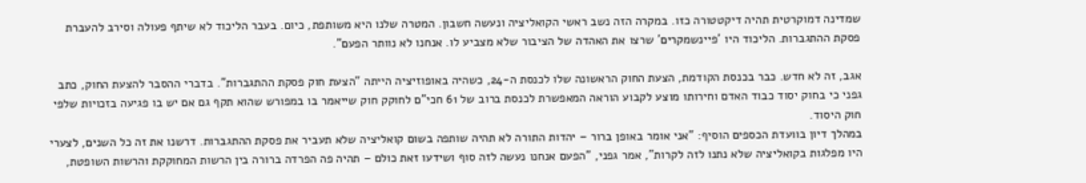שמדינה דמוקרטית תהיה דיקטטורה כזו. במקרה הזה נשב ראשי הקואליציה ונעשה חשבון. המטרה שלנו היא משותפת, כיום. בעבר הליכוד לא שיתף פעולה וסירב להעברת פסקת ההתגברות. הליכוד היו 'פיינשמקרים' שרצו את האהדה של הציבור שלא מצביע לו. אנחנו לא נוותר הפעם".

אגב, זה לא חדש. כבר בכנסת הקודמת, הצעת החוק הראשונה שלו לכנסת ה-24, כשהיה באופוזיציה הייתה "הצעת חוק פסקת ההתגברות". בדברי ההסבר להצעת החוק, כתב גפני כי בחוק יסוד כבוד האדם וחירותו מוצע לקבוע הוראה המאפשרת לכנסת ברוב של 61 חכי"ם לחוקק חוק שייאמר בו במפורש שהוא תקף גם אם יש בו פגיעה בזכויות שלפי חוק היסוד.
במהלך דיון בוועדת הכספים הוסיף: "אני אומר באופן ברור – יהדות התורה לא תהיה שותפה בשום קואליציה שלא תעביר את פסקת ההתגברות. דרשנו את זה כל השנים, לצערי היו מפלגות בקואליציה שלא נתנו לזה לקרות", אמר גפני, "הפעם אנחנו נעשה לזה סוף ושידעו זאת כולם – תהיה פה הפרדה ברורה בין הרשות המחוקקת והרשות השופטת,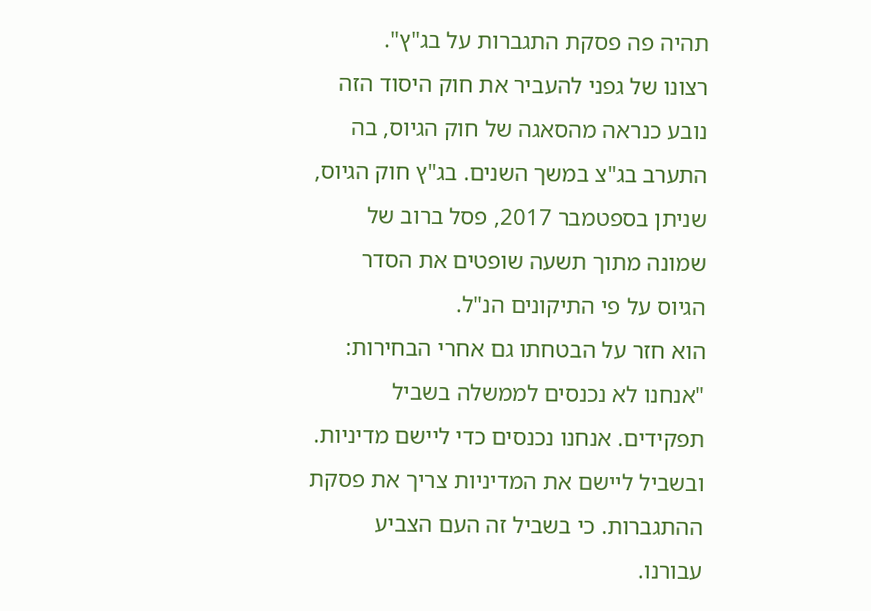תהיה פה פסקת התגברות על בג"ץ".
רצונו של גפני להעביר את חוק היסוד הזה נובע כנראה מהסאגה של חוק הגיוס, בה התערב בג"צ במשך השנים. בג"ץ חוק הגיוס, שניתן בספטמבר 2017, פסל ברוב של שמונה מתוך תשעה שופטים את הסדר הגיוס על פי התיקונים הנ"ל.
הוא חזר על הבטחתו גם אחרי הבחירות: "אנחנו לא נכנסים לממשלה בשביל תפקידים. אנחנו נכנסים כדי ליישם מדיניות. ובשביל ליישם את המדיניות צריך את פסקת ההתגברות. כי בשביל זה העם הצביע עבורנו.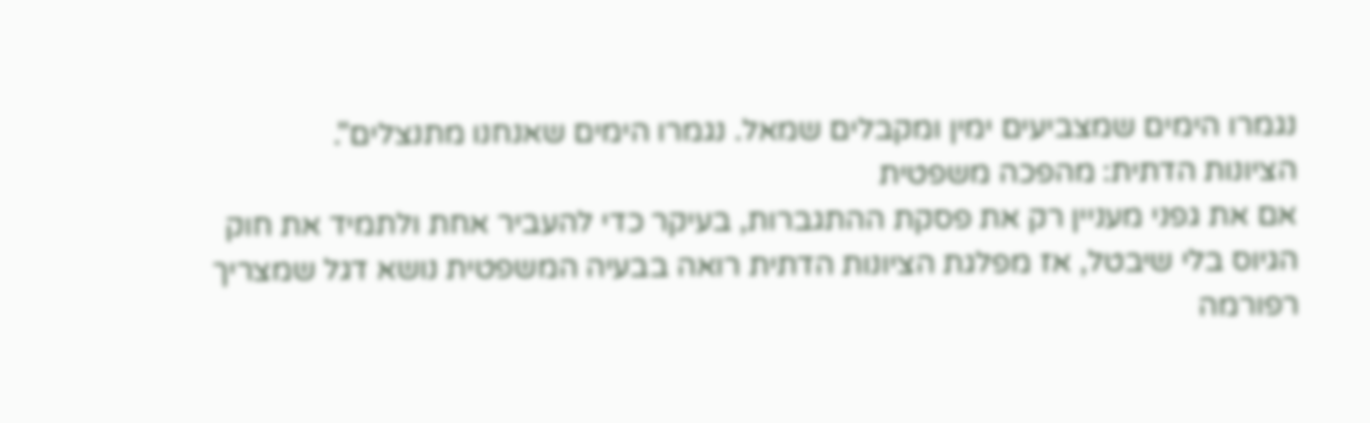נגמרו הימים שמצביעים ימין ומקבלים שמאל. נגמרו הימים שאנחנו מתנצלים".
הציונות הדתית: מהפכה משפטית
אם את גפני מעניין רק את פסקת ההתגברות, בעיקר כדי להעביר אחת ולתמיד את חוק הגיוס בלי שיבטל, אז מפלגת הציונות הדתית רואה בבעיה המשפטית נושא דגל שמצריך רפורמה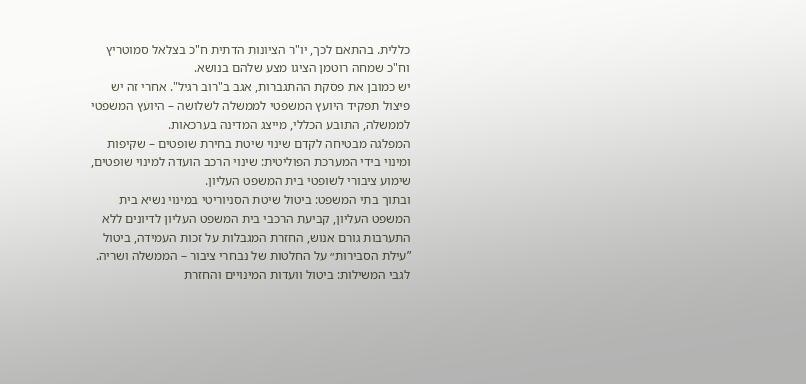כללית. בהתאם לכך, יו"ר הציונות הדתית ח"כ בצלאל סמוטריץ וח"כ שמחה רוטמן הציגו מצע שלהם בנושא.
יש כמובן את פסקת ההתגברות, אגב ב"רוב רגיל". אחרי זה יש פיצול תפקיד היועץ המשפטי לממשלה לשלושה – היועץ המשפטי לממשלה, התובע הכללי, מייצג המדינה בערכאות.
המפלגה מבטיחה לקדם שינוי שיטת בחירת שופטים – שקיפות ומינוי בידי המערכת הפוליטית: שינוי הרכב הועדה למינוי שופטים, שימוע ציבורי לשופטי בית המשפט העליון.
ובתוך בתי המשפט: ביטול שיטת הסניוריטי במינוי נשיא בית המשפט העליון, קביעת הרכבי בית המשפט העליון לדיונים ללא התערבות גורם אנוש, החזרת המגבלות על זכות העמידה, ביטול ”עילת הסבירות״ על החלטות של נבחרי ציבור – הממשלה ושריה.
לגבי המשילות: ביטול וועדות המינויים והחזרת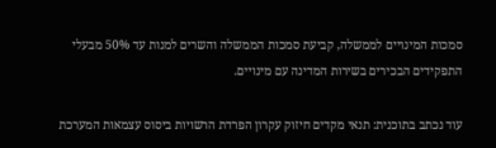סמכות המינויים לממשלה, קביעת סמכות הממשלה והשרים למנות עד 50% מבעלי התפקידים הבכירים בשירות המדינה עם מינויים.

עוד נכתב בתוכנית: תנאי מקדים חיזוק עקרון הפרדת הרשויות ביסוס עצמאות המערכת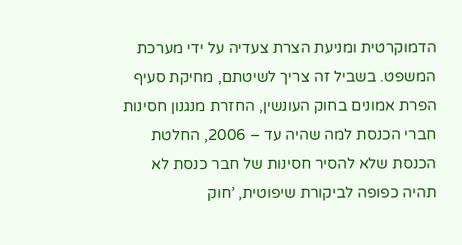הדמוקרטית ומניעת הצרת צעדיה על ידי מערכת המשפט. בשביל זה צריך לשיטתם, מחיקת סעיף הפרת אמונים בחוק העונשין, החזרת מנגנון חסינות חברי הכנסת למה שהיה עד – 2006, החלטת הכנסת שלא להסיר חסינות של חבר כנסת לא תהיה כפופה לביקורת שיפוטית, ’חוק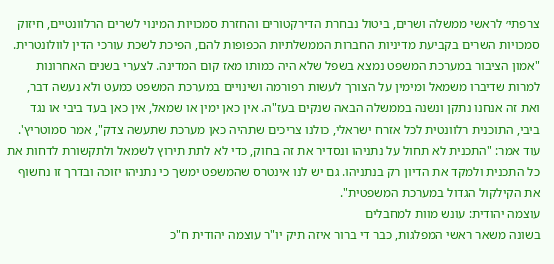צרפתי׳ לראשי ממשלה ושרים, ביטול נבחרת הדירקטורים והחזרת סמכויות המינוי לשרים הרלוונטיים, חיזוק סמכויות השרים בקביעת מדיניות החברות הממשלתיות הכפופות להם, הפיכת לשכת עורכי הדין לוולונטרית.
"אמון הציבור במערכת המשפט נמצא בשפל שלא היה כמותו מאז קום המדינה. לצערי בשנים האחרונות למרות שדיברו משמאל ומימין על הצורך לעשות רפורמה ושינויים במערכת המשפט כמעט ולא נעשה דבר, ואת זה אנחנו נתקן ונשנה בממשלה הבאה שנקים בעז"ה. אין כאן ימין או שמאל, אין כאן בעד ביבי או נגד ביבי, התוכנית רלוונטית לכל אזרח ישראלי, כולנו צריכים שתהיה כאן מערכת שתעשה צדק", אמר סמוטריץ'.
עוד אמר: "התכנית לא תחול על נתניהו ונסדיר את זה בחוק, כדי לא לתת תירוץ לשמאל ולתקשורת לדחות את כל התכנית ולמקד את הדיון רק בנתניהו. גם יש לנו אינטרס שהמשפט ימשך כי נתניהו יזוכה ובדרך זו נחשוף את הקילקול הגדול במערכת המשפטית".
עוצמה יהודית: עונש מוות למחבלים
בשונה משאר ראשי המפלגות, כבר די ברור איזה תיק יו"ר עוצמה יהודית ח"כ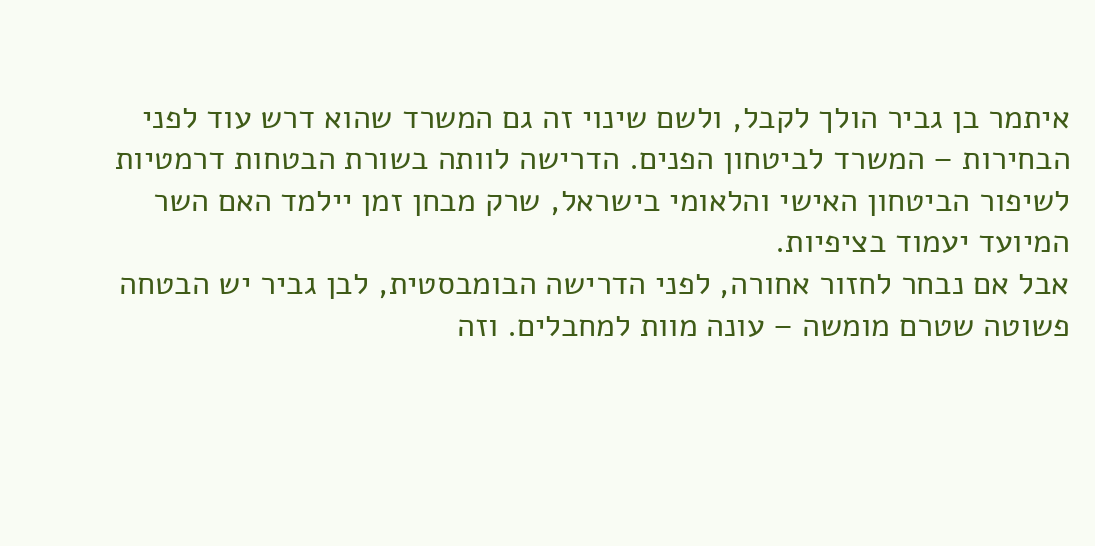איתמר בן גביר הולך לקבל, ולשם שינוי זה גם המשרד שהוא דרש עוד לפני הבחירות – המשרד לביטחון הפנים. הדרישה לוותה בשורת הבטחות דרמטיות לשיפור הביטחון האישי והלאומי בישראל, שרק מבחן זמן יילמד האם השר המיועד יעמוד בציפיות.
אבל אם נבחר לחזור אחורה, לפני הדרישה הבומבסטית, לבן גביר יש הבטחה פשוטה שטרם מומשה – עונה מוות למחבלים. וזה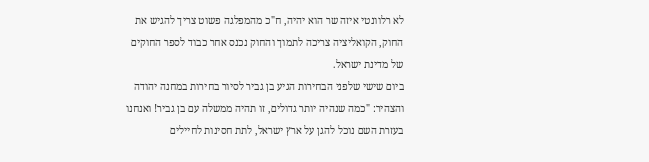לא רלוונטי איזה שר הוא יהיה, ח"כ מהמפלגה פשוט צריך להגיש את החוק, הקואליציה צריכה לתמוך והחוק נכנס אחר כבוד לספר החוקים של מדינת ישראל.
ביום שישי שלפני הבחירות הגיע בן גביר לסיור בחירות במחנה יהודה והצהיר: "כמה שנהיה יותר גדולים, זו תהיה ממשלה עם בן גביר! ואנחנו בעזרת השם נוכל להגן על ארץ ישראל, לתת חסינות לחיילים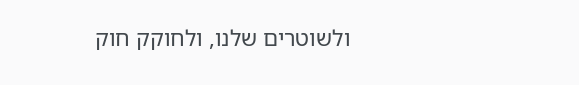ולשוטרים שלנו, ולחוקק חוק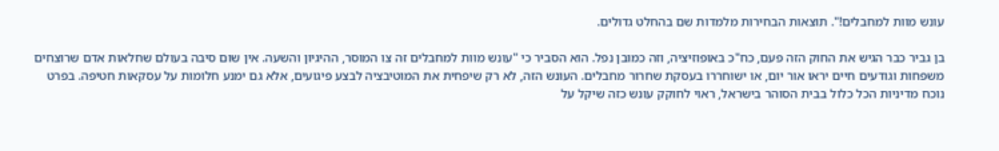עונש מוות למחבלים!". תוצאות הבחירות מלמדות שם בהחלט גדולים.

בן גביר כבר הגיש את החוק הזה פעם, כח"כ באופוזיציה, וזה כמובן נפל. הוא הסביר כי "עונש מוות למחבלים זה צו המוסר, ההיגיון והשעה. אין שום סיבה בעולם שחלאות אדם שרוצחים משפחות וגודעים חיים יראו אור יום, או ישוחררו בעסקת שחרור מחבלים. העונש הזה, לא רק שיפחית את המוטיבציה לבצע פיגועים, אלא גם ימנע חלומות על עסקאות חטיפה. בפרט נוכח מדיניות הכל כלול בבית הסוהר בישראל, ראוי לחוקק עונש כזה שיקל על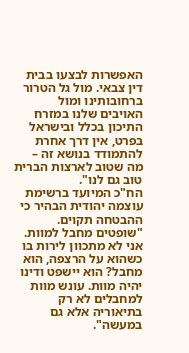האפשרות לבצעו בבית דין צבאי. מול גל הטרור ברחובותינו ומול האויבים שלנו במזרח התיכון בכלל ובישראל בפרט, אין דרך אחרת להתמודד בנושא זה – מה שטוב לארצות הברית טוב גם לנו".
הח"כ המיועד ברשימת עוצמה יהודית הבהיר כי ההבטחה תקוים. "שופטים מחבל למוות. אני לא מתכוון לירות בו כשהוא על הרצפה, הוא מחבל? הוא יישפט ודינו יהיה מוות. עונש מוות למחבלים לא רק בתיאוריה אלא גם במעשה".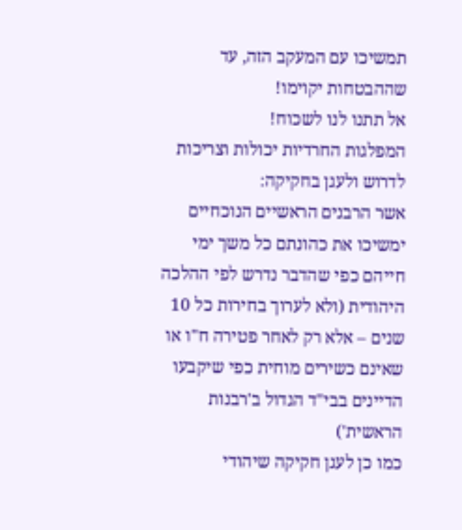תמשיכו עם המעקב הזה, עד שההבטחות יקוימו!
אל תתנו לנו לשכוח!
המפלגות החרדיות יכולות וצריכות לדרוש ולעגן בחקיקה:
אשר הרבנים הראשיים הנוכחיים ימשיכו את כהונתם כל משך ימי חייהם כפי שהדבר נדרש לפי ההלכה היהודית (ולא לערוך בחירות כל 10 שנים – אלא רק לאחר פטירה ח"ו או שאינם כשירים מוחית כפי שיקבעו הדיינים בבי"ד הגדול ב'רבנות הראשית')
כמו כן לעגן חקיקה שיהודי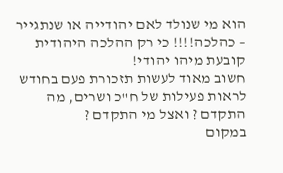הוא מי שנולד לאם יהודייה או שנתגייר – כהלכה!!!! כי רק ההלכה היהודית קובעת מיהו יהודי!
חשוב מאוד לעשות תזכורת פעם בחודש לראות פעילות של ח"כ ושרים, מה התקדם ? ואצל מי התקדם ?
במקום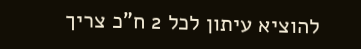להוציא עיתון לכל 2 ח"כ צריך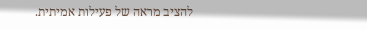להציב מראה של פעילות אמיתית.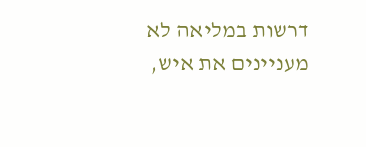דרשות במליאה לא מעניינים את איש,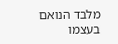מלבד הנואם בעצמו